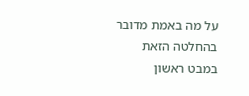על מה באמת מדובר בהחלטה הזאת
במבט ראשון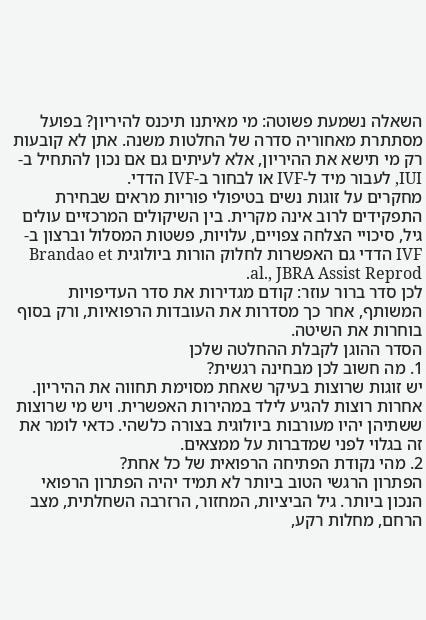השאלה נשמעת פשוטה: מי מאיתנו תיכנס להיריון? בפועל מסתתרת מאחוריה סדרה של החלטות משנה. אתן לא קובעות רק מי תישא את ההיריון, אלא לעיתים גם אם נכון להתחיל ב-IUI, לעבור מיד ל-IVF או לבחור ב-IVF הדדי.
מחקרים על זוגות נשים בטיפולי פוריות מראים שבחירת התפקידים לרוב אינה מקרית. בין השיקולים המרכזיים עולים גיל, סיכויי הצלחה צפויים, עלויות, פשטות המסלול וברצון ב-IVF הדדי גם האפשרות לחלוק הורות ביולוגית Brandao et al., JBRA Assist Reprod.
לכן סדר ברור עוזר: קודם מגדירות את סדר העדיפויות המשותף, אחר כך מסדרות את העובדות הרפואיות, ורק בסוף בוחרות את השיטה.
הסדר ההוגן לקבלת ההחלטה שלכן
1. מה חשוב לכן מבחינה רגשית?
יש זוגות שרוצות בעיקר שאחת מסוימת תחווה את ההיריון. אחרות רוצות להגיע לילד במהירות האפשרית. ויש מי שרוצות ששתיהן יהיו מעורבות ביולוגית בצורה כלשהי. כדאי לומר את זה בגלוי לפני שמדברות על ממצאים.
2. מהי נקודת הפתיחה הרפואית של כל אחת?
הפתרון הרגשי הטוב ביותר לא תמיד יהיה הפתרון הרפואי הנכון ביותר. גיל הביציות, המחזור, הרזרבה השחלתית, מצב הרחם, מחלות רקע,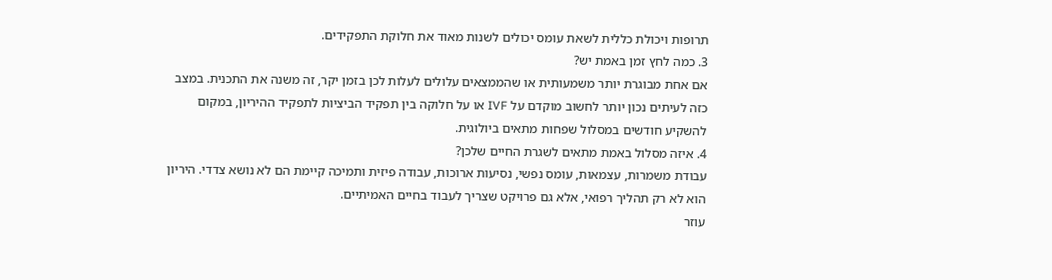תרופות ויכולת כללית לשאת עומס יכולים לשנות מאוד את חלוקת התפקידים.
3. כמה לחץ זמן באמת יש?
אם אחת מבוגרת יותר משמעותית או שהממצאים עלולים לעלות לכן בזמן יקר, זה משנה את התכנית. במצב כזה לעיתים נכון יותר לחשוב מוקדם על IVF או על חלוקה בין תפקיד הביציות לתפקיד ההיריון, במקום להשקיע חודשים במסלול שפחות מתאים ביולוגית.
4. איזה מסלול באמת מתאים לשגרת החיים שלכן?
עבודת משמרות, עצמאות, עומס נפשי, נסיעות ארוכות, עבודה פיזית ותמיכה קיימת הם לא נושא צדדי. היריון הוא לא רק תהליך רפואי, אלא גם פרויקט שצריך לעבוד בחיים האמיתיים.
עוזר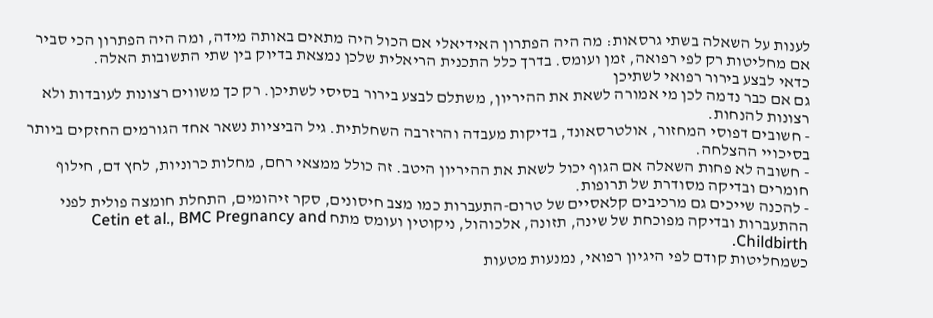לענות על השאלה בשתי גרסאות: מה היה הפתרון האידיאלי אם הכול היה מתאים באותה מידה, ומה היה הפתרון הכי סביר אם מחליטות רק לפי רפואה, זמן ועומס. בדרך כלל התכנית הריאלית שלכן נמצאת בדיוק בין שתי התשובות האלה.
כדאי לבצע בירור רפואי לשתיכן
גם אם כבר נדמה לכן מי אמורה לשאת את ההיריון, משתלם לבצע בירור בסיסי לשתיכן. רק כך משווים רצונות לעובדות ולא רצונות להנחות.
- חשובים דפוסי המחזור, אולטרסאונד, בדיקות מעבדה והרזרבה השחלתית. גיל הביציות נשאר אחד הגורמים החזקים ביותר בסיכויי ההצלחה.
- חשובה לא פחות השאלה אם הגוף יכול לשאת את ההיריון היטב. זה כולל ממצאי רחם, מחלות כרוניות, לחץ דם, חילוף חומרים ובדיקה מסודרת של תרופות.
- להכנה שייכים גם מרכיבים קלאסיים של טרום-התעברות כמו מצב חיסונים, סקר זיהומים, התחלת חומצה פולית לפני ההתעברות ובדיקה מפוכחת של שינה, תזונה, אלכוהול, ניקוטין ועומס מתח Cetin et al., BMC Pregnancy and Childbirth.
כשמחליטות קודם לפי היגיון רפואי, נמנעות מטעות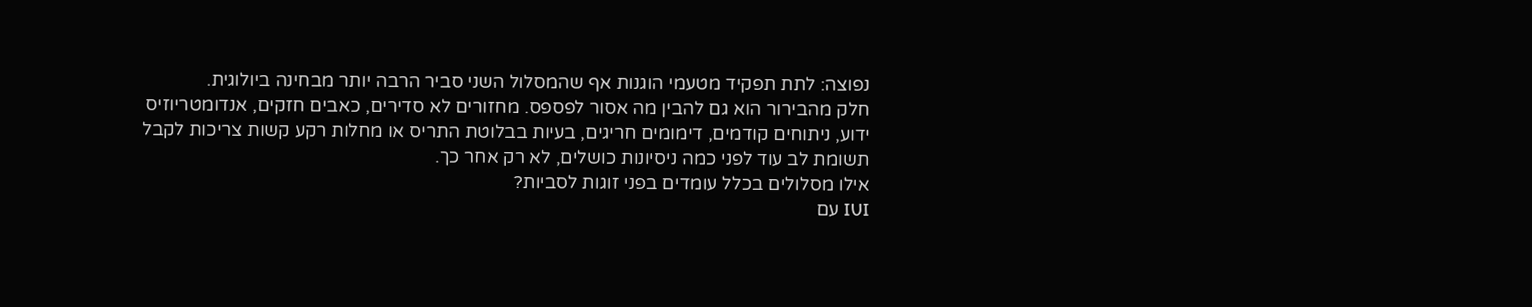נפוצה: לתת תפקיד מטעמי הוגנות אף שהמסלול השני סביר הרבה יותר מבחינה ביולוגית.
חלק מהבירור הוא גם להבין מה אסור לפספס. מחזורים לא סדירים, כאבים חזקים, אנדומטריוזיס ידוע, ניתוחים קודמים, דימומים חריגים, בעיות בבלוטת התריס או מחלות רקע קשות צריכות לקבל תשומת לב עוד לפני כמה ניסיונות כושלים, לא רק אחר כך.
אילו מסלולים בכלל עומדים בפני זוגות לסביות?
IUI עם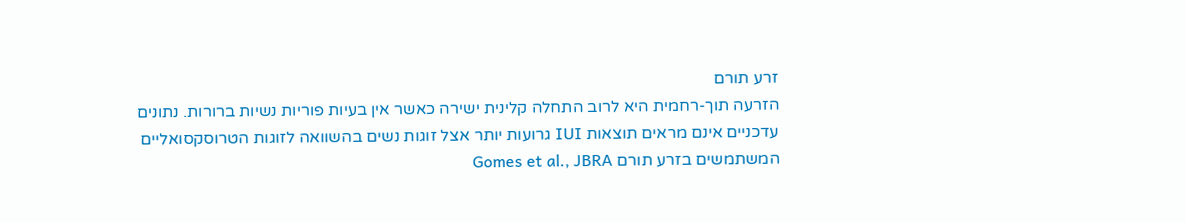זרע תורם
הזרעה תוך-רחמית היא לרוב התחלה קלינית ישירה כאשר אין בעיות פוריות נשיות ברורות. נתונים עדכניים אינם מראים תוצאות IUI גרועות יותר אצל זוגות נשים בהשוואה לזוגות הטרוסקסואליים המשתמשים בזרע תורם Gomes et al., JBRA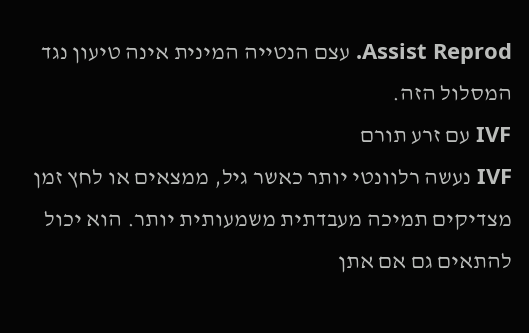Assist Reprod. עצם הנטייה המינית אינה טיעון נגד המסלול הזה.
IVF עם זרע תורם
IVF נעשה רלוונטי יותר כאשר גיל, ממצאים או לחץ זמן מצדיקים תמיכה מעבדתית משמעותית יותר. הוא יכול להתאים גם אם אתן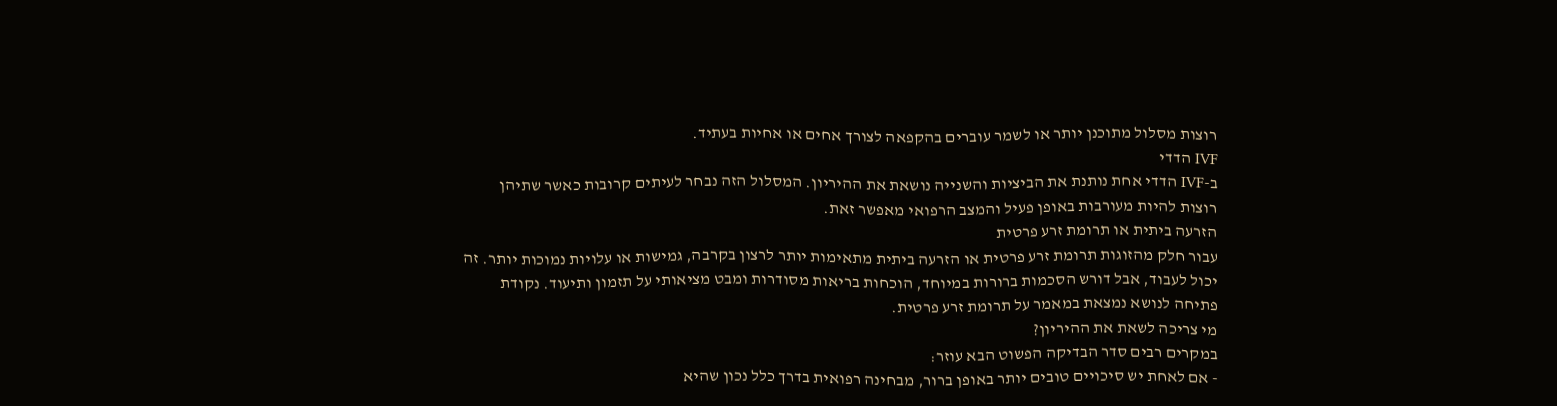רוצות מסלול מתוכנן יותר או לשמר עוברים בהקפאה לצורך אחים או אחיות בעתיד.
IVF הדדי
ב-IVF הדדי אחת נותנת את הביציות והשנייה נושאת את ההיריון. המסלול הזה נבחר לעיתים קרובות כאשר שתיהן רוצות להיות מעורבות באופן פעיל והמצב הרפואי מאפשר זאת.
הזרעה ביתית או תרומת זרע פרטית
עבור חלק מהזוגות תרומת זרע פרטית או הזרעה ביתית מתאימות יותר לרצון בקרבה, גמישות או עלויות נמוכות יותר. זה יכול לעבוד, אבל דורש הסכמות ברורות במיוחד, הוכחות בריאות מסודרות ומבט מציאותי על תזמון ותיעוד. נקודת פתיחה לנושא נמצאת במאמר על תרומת זרע פרטית.
מי צריכה לשאת את ההיריון?
במקרים רבים סדר הבדיקה הפשוט הבא עוזר:
- אם לאחת יש סיכויים טובים יותר באופן ברור, מבחינה רפואית בדרך כלל נכון שהיא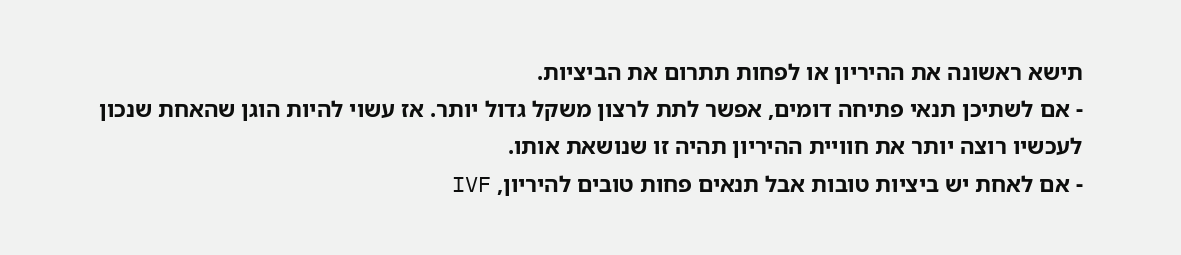תישא ראשונה את ההיריון או לפחות תתרום את הביציות.
- אם לשתיכן תנאי פתיחה דומים, אפשר לתת לרצון משקל גדול יותר. אז עשוי להיות הוגן שהאחת שנכון לעכשיו רוצה יותר את חוויית ההיריון תהיה זו שנושאת אותו.
- אם לאחת יש ביציות טובות אבל תנאים פחות טובים להיריון, IVF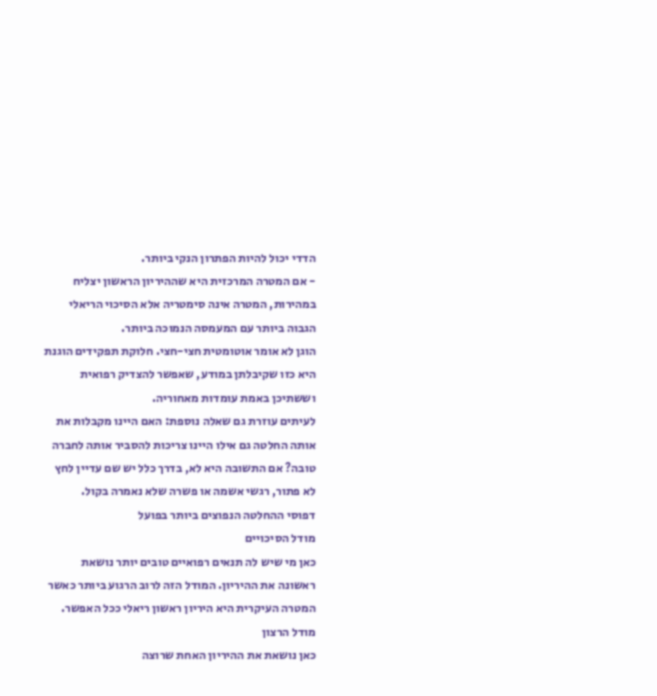הדדי יכול להיות הפתרון הנקי ביותר.
- אם המטרה המרכזית היא שההיריון הראשון יצליח במהירות, המטרה אינה סימטריה אלא הסיכוי הריאלי הגבוה ביותר עם המעמסה הנמוכה ביותר.
הוגן לא אומר אוטומטית חצי-חצי. חלוקת תפקידים הוגנת היא כזו שקיבלתן במודע, שאפשר להצדיק רפואית וששתיכן באמת עומדות מאחוריה.
לעיתים עוזרת גם שאלה נוספת: האם היינו מקבלות את אותה החלטה גם אילו היינו צריכות להסביר אותה לחברה טובה? אם התשובה היא לא, בדרך כלל יש שם עדיין לחץ לא פתור, רגשי אשמה או פשרה שלא נאמרה בקול.
דפוסי ההחלטה הנפוצים ביותר בפועל
מודל הסיכויים
כאן מי שיש לה תנאים רפואיים טובים יותר נושאת ראשונה את ההיריון. המודל הזה לרוב הרגוע ביותר כאשר המטרה העיקרית היא היריון ראשון ריאלי ככל האפשר.
מודל הרצון
כאן נושאת את ההיריון האחת שרוצה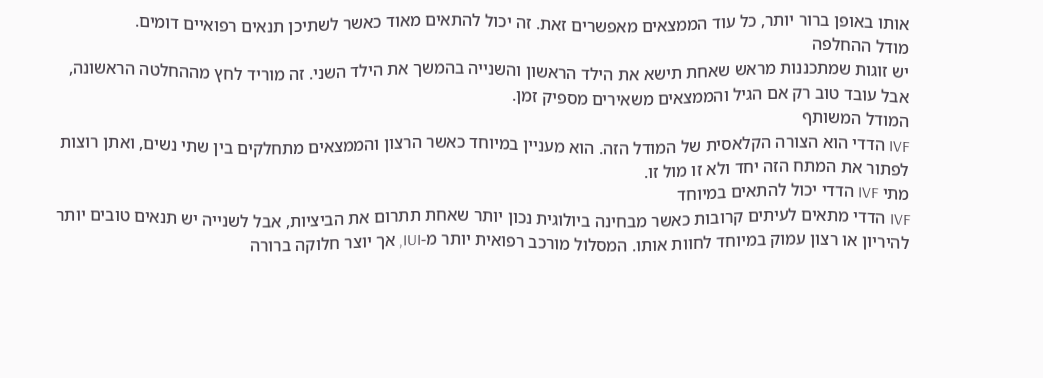אותו באופן ברור יותר, כל עוד הממצאים מאפשרים זאת. זה יכול להתאים מאוד כאשר לשתיכן תנאים רפואיים דומים.
מודל ההחלפה
יש זוגות שמתכננות מראש שאחת תישא את הילד הראשון והשנייה בהמשך את הילד השני. זה מוריד לחץ מההחלטה הראשונה, אבל עובד טוב רק אם הגיל והממצאים משאירים מספיק זמן.
המודל המשותף
IVF הדדי הוא הצורה הקלאסית של המודל הזה. הוא מעניין במיוחד כאשר הרצון והממצאים מתחלקים בין שתי נשים, ואתן רוצות לפתור את המתח הזה יחד ולא זו מול זו.
מתי IVF הדדי יכול להתאים במיוחד
IVF הדדי מתאים לעיתים קרובות כאשר מבחינה ביולוגית נכון יותר שאחת תתרום את הביציות, אבל לשנייה יש תנאים טובים יותר להיריון או רצון עמוק במיוחד לחוות אותו. המסלול מורכב רפואית יותר מ-IUI, אך יוצר חלוקה ברורה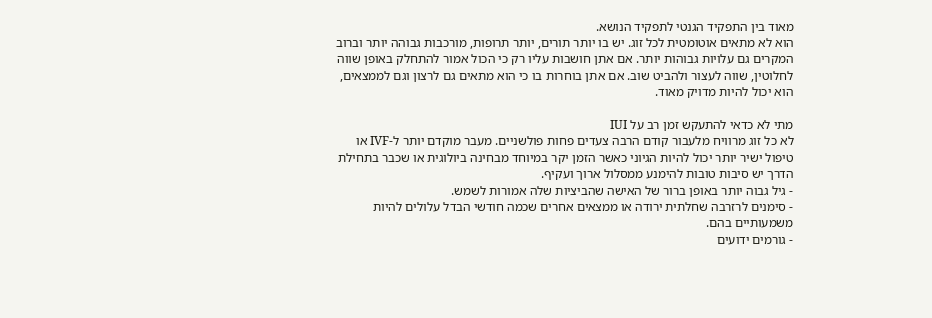מאוד בין התפקיד הגנטי לתפקיד הנושא.
הוא לא מתאים אוטומטית לכל זוג. יש בו יותר תורים, יותר תרופות, מורכבות גבוהה יותר וברוב המקרים גם עלויות גבוהות יותר. אם אתן חושבות עליו רק כי הכול אמור להתחלק באופן שווה לחלוטין, שווה לעצור ולהביט שוב. אם אתן בוחרות בו כי הוא מתאים גם לרצון וגם לממצאים, הוא יכול להיות מדויק מאוד.

מתי לא כדאי להתעקש זמן רב על IUI
לא כל זוג מרוויח מלעבור קודם הרבה צעדים פחות פולשניים. מעבר מוקדם יותר ל-IVF או טיפול ישיר יותר יכול להיות הגיוני כאשר הזמן יקר במיוחד מבחינה ביולוגית או שכבר בתחילת הדרך יש סיבות טובות להימנע ממסלול ארוך ועקיף.
- גיל גבוה יותר באופן ברור של האישה שהביציות שלה אמורות לשמש.
- סימנים לרזרבה שחלתית ירודה או ממצאים אחרים שכמה חודשי הבדל עלולים להיות משמעותיים בהם.
- גורמים ידועים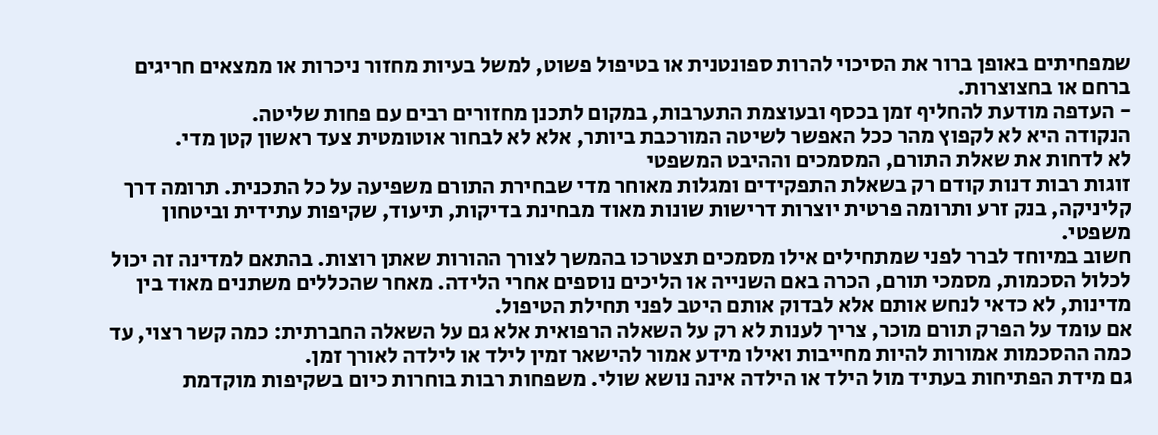שמפחיתים באופן ברור את הסיכוי להרות ספונטנית או בטיפול פשוט, למשל בעיות מחזור ניכרות או ממצאים חריגים ברחם או בחצוצרות.
- העדפה מודעת להחליף זמן בכסף ובעוצמת התערבות, במקום לתכנן מחזורים רבים עם פחות שליטה.
הנקודה היא לא לקפוץ מהר ככל האפשר לשיטה המורכבת ביותר, אלא לא לבחור אוטומטית צעד ראשון קטן מדי.
לא לדחות את שאלת התורם, המסמכים וההיבט המשפטי
זוגות רבות דנות קודם רק בשאלת התפקידים ומגלות מאוחר מדי שבחירת התורם משפיעה על כל התכנית. תרומה דרך קליניקה, בנק זרע ותרומה פרטית יוצרות דרישות שונות מאוד מבחינת בדיקות, תיעוד, שקיפות עתידית וביטחון משפטי.
חשוב במיוחד לברר לפני שמתחילים אילו מסמכים תצטרכו בהמשך לצורך ההורות שאתן רוצות. בהתאם למדינה זה יכול לכלול הסכמות, מסמכי תורם, הכרה באם השנייה או הליכים נוספים אחרי הלידה. מאחר שהכללים משתנים מאוד בין מדינות, לא כדאי לנחש אותם אלא לבדוק אותם היטב לפני תחילת הטיפול.
אם עומד על הפרק תורם מוכר, צריך לענות לא רק על השאלה הרפואית אלא גם על השאלה החברתית: כמה קשר רצוי, עד כמה ההסכמות אמורות להיות מחייבות ואילו מידע אמור להישאר זמין לילד או לילדה לאורך זמן.
גם מידת הפתיחות בעתיד מול הילד או הילדה אינה נושא שולי. משפחות רבות בוחרות כיום בשקיפות מוקדמת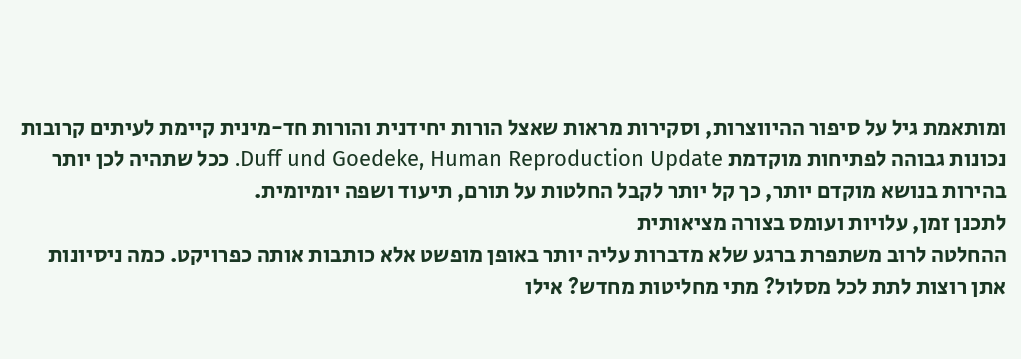ומותאמת גיל על סיפור ההיווצרות, וסקירות מראות שאצל הורות יחידנית והורות חד-מינית קיימת לעיתים קרובות נכונות גבוהה לפתיחות מוקדמת Duff und Goedeke, Human Reproduction Update. ככל שתהיה לכן יותר בהירות בנושא מוקדם יותר, כך קל יותר לקבל החלטות על תורם, תיעוד ושפה יומיומית.
לתכנן זמן, עלויות ועומס בצורה מציאותית
ההחלטה לרוב משתפרת ברגע שלא מדברות עליה יותר באופן מופשט אלא כותבות אותה כפרויקט. כמה ניסיונות אתן רוצות לתת לכל מסלול? מתי מחליטות מחדש? אילו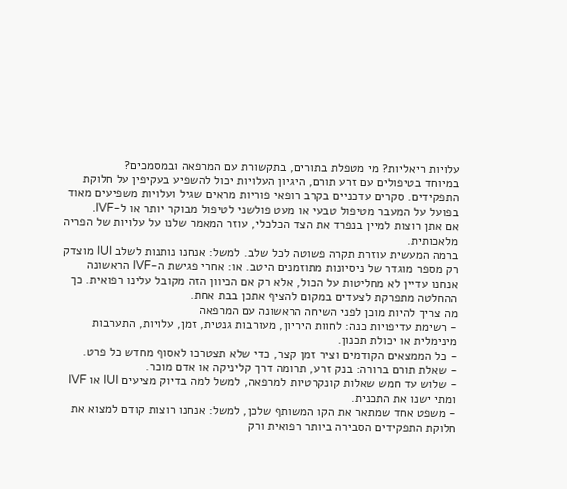עלויות ריאליות? מי מטפלת בתורים, בתקשורת עם המרפאה ובמסמכים?
במיוחד בטיפולים עם זרע תורם, היגיון העלויות יכול להשפיע בעקיפין על חלוקת התפקידים. סקרים עדכניים בקרב רופאי פוריות מראים שגיל ועלויות משפיעים מאוד בפועל על המעבר מטיפול טבעי או מעט פולשני לטיפול מבוקר יותר או ל-IVF.
אם אתן רוצות למיין בנפרד את הצד הכלכלי, עוזר המאמר שלנו על עלויות של הפריה מלאכותית.
ברמה המעשית עוזרת תקרה פשוטה לכל שלב. למשל: אנחנו נותנות לשלב IUI מוצדק רק מספר מוגדר של ניסיונות מתוזמנים היטב. או: אחרי פגישת ה-IVF הראשונה אנחנו עדיין לא מחליטות על הכול, אלא רק אם הכיוון הזה מקובל עלינו רפואית. כך ההחלטה מתפרקת לצעדים במקום להציף אתכן בבת אחת.
מה צריך להיות מוכן לפני השיחה הראשונה עם המרפאה
- רשימת עדיפויות כנה: לחוות היריון, מעורבות גנטית, זמן, עלויות, התערבות מינימלית או יכולת תכנון.
- כל הממצאים הקודמים וציר זמן קצר, כדי שלא תצטרכו לאסוף מחדש כל פרט.
- שאלת תורם ברורה: בנק זרע, תרומה דרך קליניקה או אדם מוכר.
- שלוש עד חמש שאלות קונקרטיות למרפאה, למשל למה בדיוק מציעים IUI או IVF ומתי ישנו את התכנית.
- משפט אחד שמתאר את הקו המשותף שלכן, למשל: אנחנו רוצות קודם למצוא את חלוקת התפקידים הסבירה ביותר רפואית ורק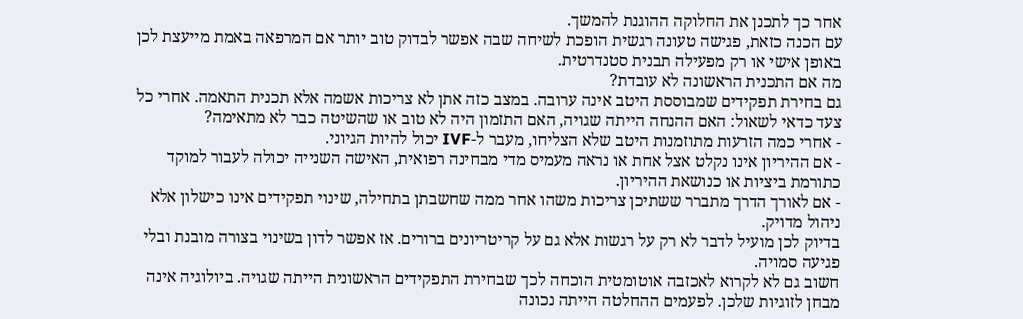אחר כך לתכנן את החלוקה ההוגנת להמשך.
עם הכנה כזאת, פגישה טעונה רגשית הופכת לשיחה שבה אפשר לבדוק טוב יותר אם המרפאה באמת מייעצת לכן באופן אישי או רק מפעילה תבנית סטנדרטית.
מה אם התכנית הראשונה לא עובדת?
גם בחירת תפקידים שמבוססת היטב אינה ערובה. במצב כזה אתן לא צריכות אשמה אלא תכנית התאמה. אחרי כל צעד כדאי לשאול: האם ההנחה הייתה שגויה, האם התזמון היה לא טוב או שהשיטה כבר לא מתאימה?
- אחרי כמה הזרעות מתוזמנות היטב שלא הצליחו, מעבר ל-IVF יכול להיות הגיוני.
- אם ההיריון אינו נקלט אצל אחת או נראה מעמיס מדי מבחינה רפואית, האישה השנייה יכולה לעבור למוקד כתורמת ביציות או כנושאת ההיריון.
- אם לאורך הדרך מתברר ששתיכן צריכות משהו אחר ממה שחשבתן בתחילה, שינוי תפקידים אינו כישלון אלא ניהול מדויק.
בדיוק לכן מועיל לדבר לא רק על רגשות אלא גם על קריטריונים ברורים. אז אפשר לדון בשינוי בצורה מובנת ובלי פגיעה סמויה.
חשוב גם לא לקרוא לאכזבה אוטומטית הוכחה לכך שבחירת התפקידים הראשונית הייתה שגויה. ביולוגיה אינה מבחן לזוגיות שלכן. לפעמים ההחלטה הייתה נכונה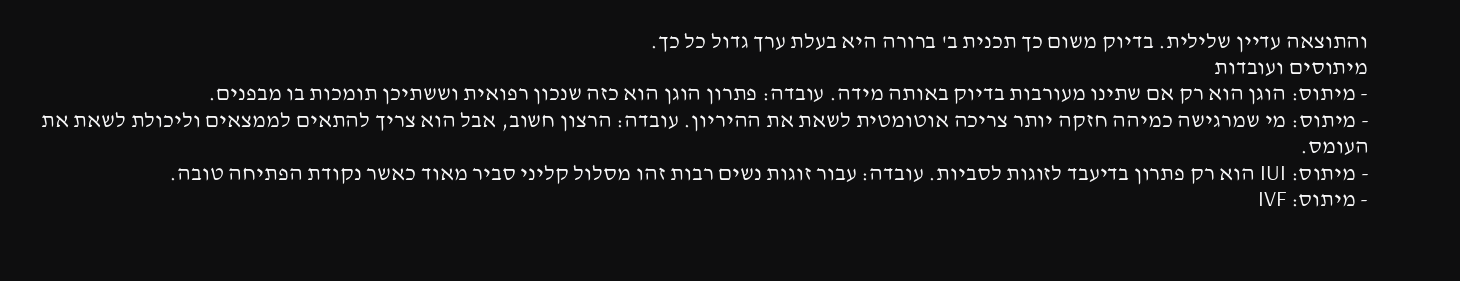והתוצאה עדיין שלילית. בדיוק משום כך תכנית ב' ברורה היא בעלת ערך גדול כל כך.
מיתוסים ועובדות
- מיתוס: הוגן הוא רק אם שתינו מעורבות בדיוק באותה מידה. עובדה: פתרון הוגן הוא כזה שנכון רפואית וששתיכן תומכות בו מבפנים.
- מיתוס: מי שמרגישה כמיהה חזקה יותר צריכה אוטומטית לשאת את ההיריון. עובדה: הרצון חשוב, אבל הוא צריך להתאים לממצאים וליכולת לשאת את העומס.
- מיתוס: IUI הוא רק פתרון בדיעבד לזוגות לסביות. עובדה: עבור זוגות נשים רבות זהו מסלול קליני סביר מאוד כאשר נקודת הפתיחה טובה.
- מיתוס: IVF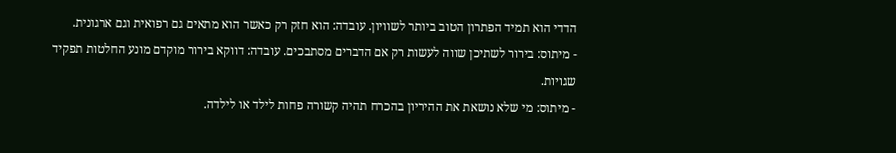הדדי הוא תמיד הפתרון הטוב ביותר לשוויון. עובדה: הוא חזק רק כאשר הוא מתאים גם רפואית וגם ארגונית.
- מיתוס: בירור לשתיכן שווה לעשות רק אם הדברים מסתבכים. עובדה: דווקא בירור מוקדם מונע החלטות תפקיד שגויות.
- מיתוס: מי שלא נושאת את ההיריון בהכרח תהיה קשורה פחות לילד או לילדה.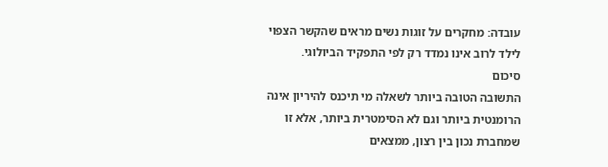עובדה: מחקרים על זוגות נשים מראים שהקשר הצפוי לילד לרוב אינו נמדד רק לפי התפקיד הביולוגי.
סיכום
התשובה הטובה ביותר לשאלה מי תיכנס להיריון אינה הרומנטית ביותר וגם לא הסימטרית ביותר, אלא זו שמחברת נכון בין רצון, ממצאים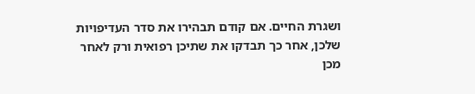ושגרת החיים. אם קודם תבהירו את סדר העדיפויות שלכן, אחר כך תבדקו את שתיכן רפואית ורק לאחר מכן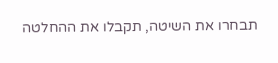תבחרו את השיטה, תקבלו את ההחלטה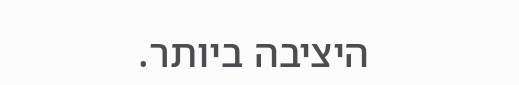היציבה ביותר.